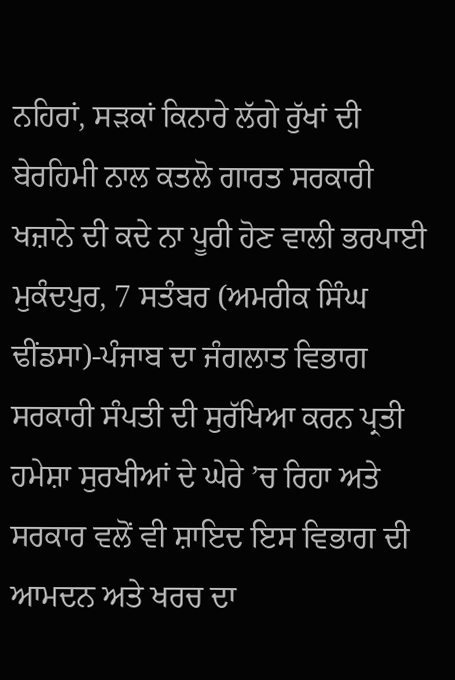ਨਹਿਰਾਂ, ਸੜਕਾਂ ਕਿਨਾਰੇ ਲੱਗੇ ਰੁੱਖਾਂ ਦੀ ਬੇਰਹਿਮੀ ਨਾਲ ਕਤਲੋ ਗਾਰਤ ਸਰਕਾਰੀ ਖਜ਼ਾਨੇ ਦੀ ਕਦੇ ਨਾ ਪੂਰੀ ਹੋਣ ਵਾਲੀ ਭਰਪਾਈ
ਮੁਕੰਦਪੁਰ, 7 ਸਤੰਬਰ (ਅਮਰੀਕ ਸਿੰਘ ਢੀਂਡਸਾ)-ਪੰਜਾਬ ਦਾ ਜੰਗਲਾਤ ਵਿਭਾਗ ਸਰਕਾਰੀ ਸੰਪਤੀ ਦੀ ਸੁਰੱਖਿਆ ਕਰਨ ਪ੍ਰਤੀ ਹਮੇਸ਼ਾ ਸੁਰਖੀਆਂ ਦੇ ਘੇਰੇ ’ਚ ਰਿਹਾ ਅਤੇ ਸਰਕਾਰ ਵਲੋਂ ਵੀ ਸ਼ਾਇਦ ਇਸ ਵਿਭਾਗ ਦੀ ਆਮਦਨ ਅਤੇ ਖਰਚ ਦਾ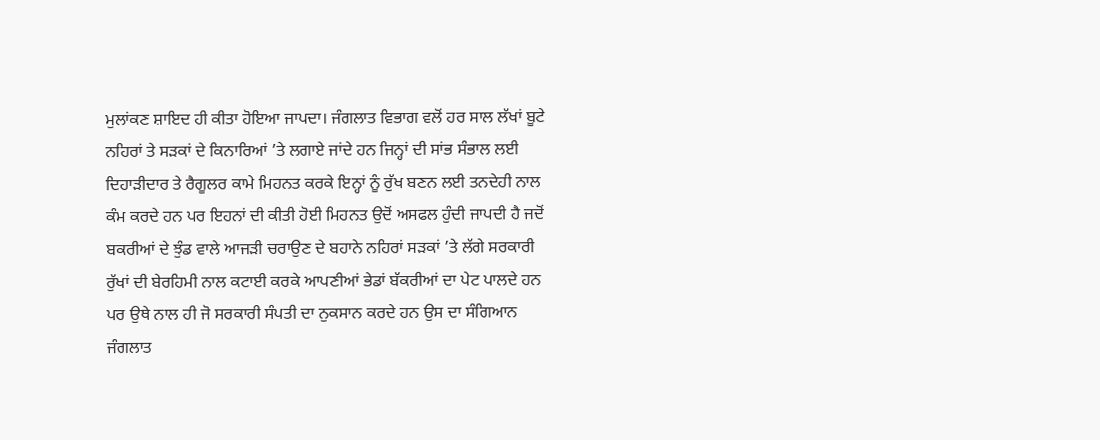ਮੁਲਾਂਕਣ ਸ਼ਾਇਦ ਹੀ ਕੀਤਾ ਹੋਇਆ ਜਾਪਦਾ। ਜੰਗਲਾਤ ਵਿਭਾਗ ਵਲੋਂ ਹਰ ਸਾਲ ਲੱਖਾਂ ਬੂਟੇ ਨਹਿਰਾਂ ਤੇ ਸੜਕਾਂ ਦੇ ਕਿਨਾਰਿਆਂ ’ਤੇ ਲਗਾਏ ਜਾਂਦੇ ਹਨ ਜਿਨ੍ਹਾਂ ਦੀ ਸਾਂਭ ਸੰਭਾਲ ਲਈ ਦਿਹਾੜੀਦਾਰ ਤੇ ਰੈਗੂਲਰ ਕਾਮੇ ਮਿਹਨਤ ਕਰਕੇ ਇਨ੍ਹਾਂ ਨੂੰ ਰੁੱਖ ਬਣਨ ਲਈ ਤਨਦੇਹੀ ਨਾਲ ਕੰਮ ਕਰਦੇ ਹਨ ਪਰ ਇਹਨਾਂ ਦੀ ਕੀਤੀ ਹੋਈ ਮਿਹਨਤ ਉਦੋਂ ਅਸਫਲ ਹੁੰਦੀ ਜਾਪਦੀ ਹੈ ਜਦੋਂ ਬਕਰੀਆਂ ਦੇ ਝੁੰਡ ਵਾਲੇ ਆਜੜੀ ਚਰਾਉਣ ਦੇ ਬਹਾਨੇ ਨਹਿਰਾਂ ਸੜਕਾਂ ’ਤੇ ਲੱਗੇ ਸਰਕਾਰੀ ਰੁੱਖਾਂ ਦੀ ਬੇਰਹਿਮੀ ਨਾਲ ਕਟਾਈ ਕਰਕੇ ਆਪਣੀਆਂ ਭੇਡਾਂ ਬੱਕਰੀਆਂ ਦਾ ਪੇਟ ਪਾਲਦੇ ਹਨ ਪਰ ਉਥੇ ਨਾਲ ਹੀ ਜੋ ਸਰਕਾਰੀ ਸੰਪਤੀ ਦਾ ਨੁਕਸਾਨ ਕਰਦੇ ਹਨ ਉਸ ਦਾ ਸੰਗਿਆਨ ਜੰਗਲਾਤ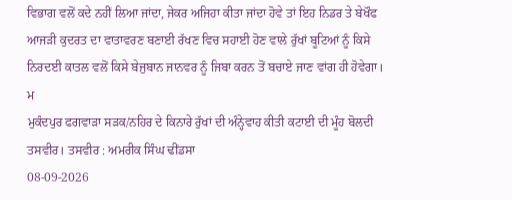ਵਿਭਾਗ ਵਲੋਂ ਕਦੇ ਨਹੀਂ ਲਿਆ ਜਾਂਦਾ, ਜੇਕਰ ਅਜਿਹਾ ਕੀਤਾ ਜਾਂਦਾ ਹੋਵੇ ਤਾਂ ਇਹ ਨਿਡਰ ਤੇ ਬੇਖੌਫ ਆਜੜੀ ਕੁਦਰਤ ਦਾ ਵਾਤਾਵਰਣ ਬਣਾਈ ਰੱਖਣ ਵਿਚ ਸਹਾਈ ਹੋਣ ਵਾਲੇ ਰੁੱਖਾਂ ਬੂਟਿਆਂ ਨੂੰ ਕਿਸੇ ਨਿਰਦਈ ਕਾਤਲ ਵਲੋਂ ਕਿਸੇ ਬੇਜੁਬਾਨ ਜਾਨਵਰ ਨੂੰ ਜਿਬਾ ਕਰਨ ਤੋਂ ਬਚਾਏ ਜਾਣ ਵਾਂਗ ਹੀ ਹੋਵੇਗਾ।
ਮ
ਮੁਕੰਦਪੁਰ ਫਗਵਾੜਾ ਸੜਕ/ਨਹਿਰ ਦੇ ਕਿਨਾਰੇ ਰੁੱਖਾਂ ਦੀ ਅੰਨ੍ਹੇਵਾਹ ਕੀਤੀ ਕਟਾਈ ਦੀ ਮੂੰਹ ਬੋਲਦੀ ਤਸਵੀਰ। ਤਸਵੀਰ : ਅਮਰੀਕ ਸਿੰਘ ਢੀਂਡਸਾ
08-09-2026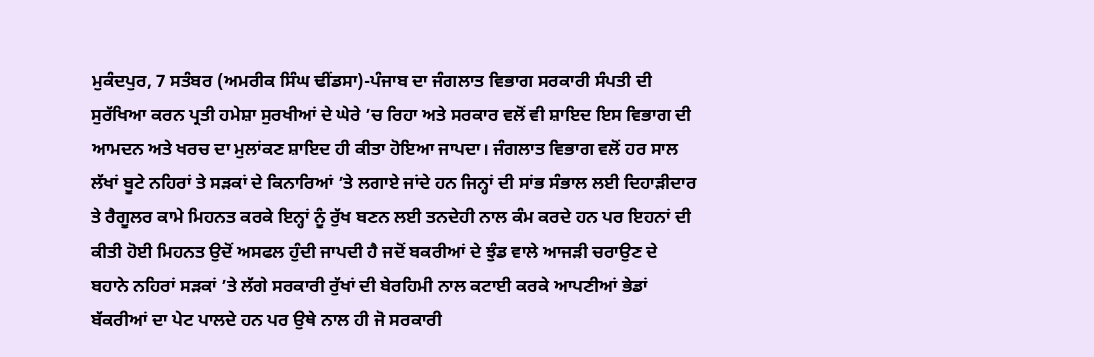ਮੁਕੰਦਪੁਰ, 7 ਸਤੰਬਰ (ਅਮਰੀਕ ਸਿੰਘ ਢੀਂਡਸਾ)-ਪੰਜਾਬ ਦਾ ਜੰਗਲਾਤ ਵਿਭਾਗ ਸਰਕਾਰੀ ਸੰਪਤੀ ਦੀ ਸੁਰੱਖਿਆ ਕਰਨ ਪ੍ਰਤੀ ਹਮੇਸ਼ਾ ਸੁਰਖੀਆਂ ਦੇ ਘੇਰੇ ’ਚ ਰਿਹਾ ਅਤੇ ਸਰਕਾਰ ਵਲੋਂ ਵੀ ਸ਼ਾਇਦ ਇਸ ਵਿਭਾਗ ਦੀ ਆਮਦਨ ਅਤੇ ਖਰਚ ਦਾ ਮੁਲਾਂਕਣ ਸ਼ਾਇਦ ਹੀ ਕੀਤਾ ਹੋਇਆ ਜਾਪਦਾ। ਜੰਗਲਾਤ ਵਿਭਾਗ ਵਲੋਂ ਹਰ ਸਾਲ ਲੱਖਾਂ ਬੂਟੇ ਨਹਿਰਾਂ ਤੇ ਸੜਕਾਂ ਦੇ ਕਿਨਾਰਿਆਂ ’ਤੇ ਲਗਾਏ ਜਾਂਦੇ ਹਨ ਜਿਨ੍ਹਾਂ ਦੀ ਸਾਂਭ ਸੰਭਾਲ ਲਈ ਦਿਹਾੜੀਦਾਰ ਤੇ ਰੈਗੂਲਰ ਕਾਮੇ ਮਿਹਨਤ ਕਰਕੇ ਇਨ੍ਹਾਂ ਨੂੰ ਰੁੱਖ ਬਣਨ ਲਈ ਤਨਦੇਹੀ ਨਾਲ ਕੰਮ ਕਰਦੇ ਹਨ ਪਰ ਇਹਨਾਂ ਦੀ ਕੀਤੀ ਹੋਈ ਮਿਹਨਤ ਉਦੋਂ ਅਸਫਲ ਹੁੰਦੀ ਜਾਪਦੀ ਹੈ ਜਦੋਂ ਬਕਰੀਆਂ ਦੇ ਝੁੰਡ ਵਾਲੇ ਆਜੜੀ ਚਰਾਉਣ ਦੇ ਬਹਾਨੇ ਨਹਿਰਾਂ ਸੜਕਾਂ ’ਤੇ ਲੱਗੇ ਸਰਕਾਰੀ ਰੁੱਖਾਂ ਦੀ ਬੇਰਹਿਮੀ ਨਾਲ ਕਟਾਈ ਕਰਕੇ ਆਪਣੀਆਂ ਭੇਡਾਂ ਬੱਕਰੀਆਂ ਦਾ ਪੇਟ ਪਾਲਦੇ ਹਨ ਪਰ ਉਥੇ ਨਾਲ ਹੀ ਜੋ ਸਰਕਾਰੀ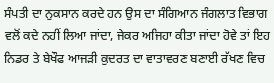ਸੰਪਤੀ ਦਾ ਨੁਕਸਾਨ ਕਰਦੇ ਹਨ ਉਸ ਦਾ ਸੰਗਿਆਨ ਜੰਗਲਾਤ ਵਿਭਾਗ ਵਲੋਂ ਕਦੇ ਨਹੀਂ ਲਿਆ ਜਾਂਦਾ, ਜੇਕਰ ਅਜਿਹਾ ਕੀਤਾ ਜਾਂਦਾ ਹੋਵੇ ਤਾਂ ਇਹ ਨਿਡਰ ਤੇ ਬੇਖੌਫ ਆਜੜੀ ਕੁਦਰਤ ਦਾ ਵਾਤਾਵਰਣ ਬਣਾਈ ਰੱਖਣ ਵਿਚ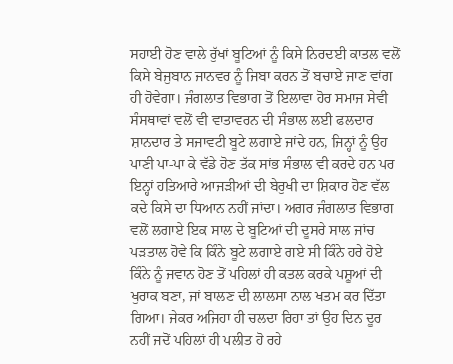ਸਹਾਈ ਹੋਣ ਵਾਲੇ ਰੁੱਖਾਂ ਬੂਟਿਆਂ ਨੂੰ ਕਿਸੇ ਨਿਰਦਈ ਕਾਤਲ ਵਲੋਂ ਕਿਸੇ ਬੇਜੁਬਾਨ ਜਾਨਵਰ ਨੂੰ ਜਿਬਾ ਕਰਨ ਤੋਂ ਬਚਾਏ ਜਾਣ ਵਾਂਗ ਹੀ ਹੋਵੇਗਾ। ਜੰਗਲਾਤ ਵਿਭਾਗ ਤੋਂ ਇਲਾਵਾ ਹੋਰ ਸਮਾਜ ਸੇਵੀ ਸੰਸਥਾਵਾਂ ਵਲੋਂ ਵੀ ਵਾਤਾਵਰਨ ਦੀ ਸੰਭਾਲ ਲਈ ਫਲਦਾਰ ਸ਼ਾਨਦਾਰ ਤੇ ਸਜਾਵਟੀ ਬੂਟੇ ਲਗਾਏ ਜਾਂਦੇ ਹਨ, ਜਿਨ੍ਹਾਂ ਨੂੰ ਉਹ ਪਾਣੀ ਪਾ-ਪਾ ਕੇ ਵੱਡੇ ਹੋਣ ਤੱਕ ਸਾਂਭ ਸੰਭਾਲ ਵੀ ਕਰਦੇ ਹਨ ਪਰ ਇਨ੍ਹਾਂ ਹਤਿਆਰੇ ਆਜੜੀਆਂ ਦੀ ਬੇਰੁਖੀ ਦਾ ਸ਼ਿਕਾਰ ਹੋਣ ਵੱਲ ਕਦੇ ਕਿਸੇ ਦਾ ਧਿਆਨ ਨਹੀਂ ਜਾਂਦਾ। ਅਗਰ ਜੰਗਲਾਤ ਵਿਭਾਗ ਵਲੋਂ ਲਗਾਏ ਇਕ ਸਾਲ ਦੇ ਬੂਟਿਆਂ ਦੀ ਦੂਸਰੇ ਸਾਲ ਜਾਂਚ ਪੜਤਾਲ ਹੋਵੇ ਕਿ ਕਿੰਨੇ ਬੂਟੇ ਲਗਾਏ ਗਏ ਸੀ ਕਿੰਨੇ ਹਰੇ ਹੋਏ ਕਿੰਨੇ ਨੂੰ ਜਵਾਨ ਹੋਣ ਤੋਂ ਪਹਿਲਾਂ ਹੀ ਕਤਲ ਕਰਕੇ ਪਸ਼ੂਆਂ ਦੀ ਖੁਰਾਕ ਬਣਾ, ਜਾਂ ਬਾਲਣ ਦੀ ਲਾਲਸਾ ਨਾਲ ਖਤਮ ਕਰ ਦਿੱਤਾ ਗਿਆ। ਜੇਕਰ ਅਜਿਹਾ ਹੀ ਚਲਦਾ ਰਿਹਾ ਤਾਂ ਉਹ ਦਿਨ ਦੂਰ ਨਹੀਂ ਜਦੋਂ ਪਹਿਲਾਂ ਹੀ ਪਲੀਤ ਹੋ ਰਹੇ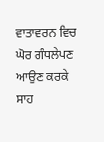ਵਾਤਾਵਰਨ ਵਿਚ ਘੋਰ ਗੰਧਲੇਪਣ ਆਉਣ ਕਰਕੇ ਸਾਹ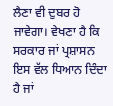ਲੈਣਾ ਵੀ ਦੁਬਰ ਹੋ ਜਾਵੇਗਾ। ਵੇਖਣਾ ਹੈ ਕਿ ਸਰਕਾਰ ਜਾਂ ਪ੍ਰਸ਼ਾਸਨ ਇਸ ਵੱਲ ਧਿਆਨ ਦਿੰਦਾ ਹੈ ਜਾਂ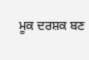ਮੂਕ ਦਰਸ਼ਕ ਬਣ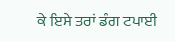ਕੇ ਇਸੇ ਤਰਾਂ ਡੰਗ ਟਪਾਈ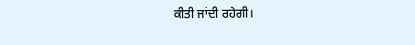ਕੀਤੀ ਜਾਂਦੀ ਰਹੇਗੀ।